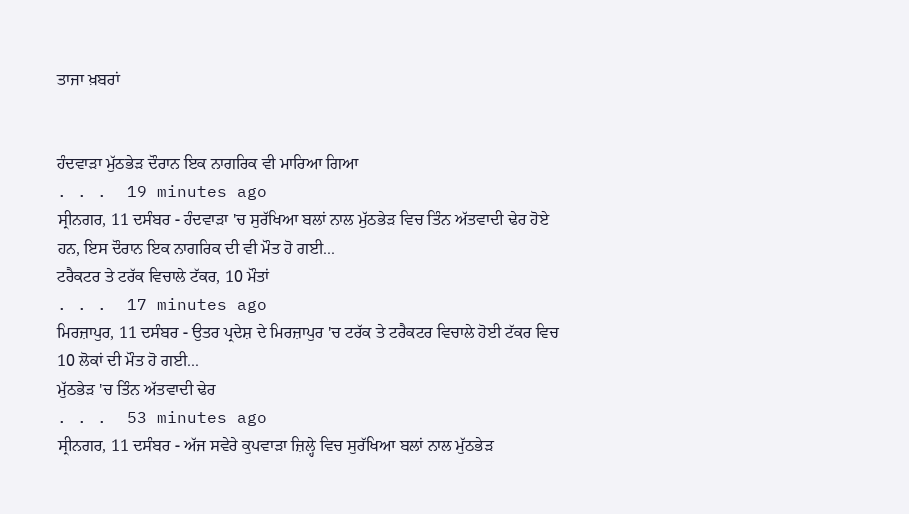ਤਾਜਾ ਖ਼ਬਰਾਂ


ਹੰਦਵਾੜਾ ਮੁੱਠਭੇੜ ਦੌਰਾਨ ਇਕ ਨਾਗਰਿਕ ਵੀ ਮਾਰਿਆ ਗਿਆ
. . .  19 minutes ago
ਸ੍ਰੀਨਗਰ, 11 ਦਸੰਬਰ - ਹੰਦਵਾੜਾ 'ਚ ਸੁਰੱਖਿਆ ਬਲਾਂ ਨਾਲ ਮੁੱਠਭੇੜ ਵਿਚ ਤਿੰਨ ਅੱਤਵਾਦੀ ਢੇਰ ਹੋਏ ਹਨ, ਇਸ ਦੌਰਾਨ ਇਕ ਨਾਗਰਿਕ ਦੀ ਵੀ ਮੌਤ ਹੋ ਗਈ...
ਟਰੈਕਟਰ ਤੇ ਟਰੱਕ ਵਿਚਾਲੇ ਟੱਕਰ, 10 ਮੌਤਾਂ
. . .  17 minutes ago
ਮਿਰਜ਼ਾਪੁਰ, 11 ਦਸੰਬਰ - ਉਤਰ ਪ੍ਰਦੇਸ਼ ਦੇ ਮਿਰਜ਼ਾਪੁਰ 'ਚ ਟਰੱਕ ਤੇ ਟਰੈਕਟਰ ਵਿਚਾਲੇ ਹੋਈ ਟੱਕਰ ਵਿਚ 10 ਲੋਕਾਂ ਦੀ ਮੌਤ ਹੋ ਗਈ...
ਮੁੱਠਭੇੜ 'ਚ ਤਿੰਨ ਅੱਤਵਾਦੀ ਢੇਰ
. . .  53 minutes ago
ਸ੍ਰੀਨਗਰ, 11 ਦਸੰਬਰ - ਅੱਜ ਸਵੇਰੇ ਕੁਪਵਾੜਾ ਜ਼ਿਲ੍ਹੇ ਵਿਚ ਸੁਰੱਖਿਆ ਬਲਾਂ ਨਾਲ ਮੁੱਠਭੇੜ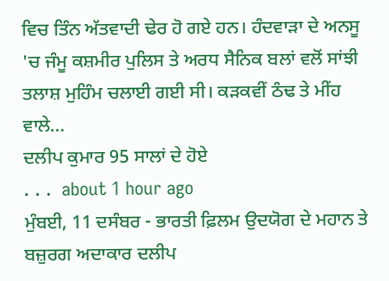ਵਿਚ ਤਿੰਨ ਅੱਤਵਾਦੀ ਢੇਰ ਹੋ ਗਏ ਹਨ। ਹੰਦਵਾੜਾ ਦੇ ਅਨਸੂ 'ਚ ਜੰਮੂ ਕਸ਼ਮੀਰ ਪੁਲਿਸ ਤੇ ਅਰਧ ਸੈਨਿਕ ਬਲਾਂ ਵਲੋਂ ਸਾਂਝੀ ਤਲਾਸ਼ ਮੁਹਿੰਮ ਚਲਾਈ ਗਈ ਸੀ। ਕੜਕਵੀਂ ਠੰਢ ਤੇ ਮੀਂਹ ਵਾਲੇ...
ਦਲੀਪ ਕੁਮਾਰ 95 ਸਾਲਾਂ ਦੇ ਹੋਏ
. . .  about 1 hour ago
ਮੁੰਬਈ, 11 ਦਸੰਬਰ - ਭਾਰਤੀ ਫ਼ਿਲਮ ਉਦਯੋਗ ਦੇ ਮਹਾਨ ਤੇ ਬਜ਼ੁਰਗ ਅਦਾਕਾਰ ਦਲੀਪ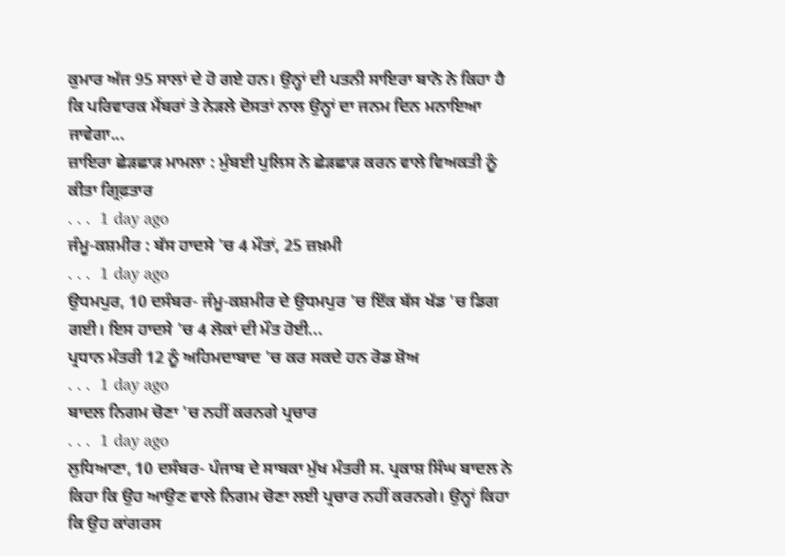ਕੁਮਾਰ ਅੱਜ 95 ਸਾਲਾਂ ਦੇ ਹੋ ਗਏ ਹਨ। ਉਨ੍ਹਾਂ ਦੀ ਪਤਨੀ ਸਾਇਰਾ ਬਾਨੋ ਨੇ ਕਿਹਾ ਹੈ ਕਿ ਪਰਿਵਾਰਕ ਮੈਂਬਰਾਂ ਤੇ ਨੇੜਲੇ ਦੋਸਤਾਂ ਨਾਲ ਉਨ੍ਹਾਂ ਦਾ ਜਨਮ ਦਿਨ ਮਨਾਇਆ ਜਾਵੇਗਾ...
ਜ਼ਾਇਰਾ ਛੇੜਛਾੜ ਮਾਮਲਾ : ਮੁੰਬਈ ਪੁਲਿਸ ਨੇ ਛੇੜਛਾੜ ਕਰਨ ਵਾਲੇ ਵਿਅਕਤੀ ਨੂੰ ਕੀਤਾ ਗ੍ਰਿਫ਼ਤਾਰ
. . .  1 day ago
ਜੰਮੂ-ਕਸ਼ਮੀਰ : ਬੱਸ ਹਾਦਸੇ 'ਚ 4 ਮੌਤਾਂ, 25 ਜ਼ਖ਼ਮੀ
. . .  1 day ago
ਉਧਮਪੁਰ, 10 ਦਸੰਬਰ- ਜੰਮੂ-ਕਸ਼ਮੀਰ ਦੇ ਉਧਮਪੁਰ 'ਚ ਇੱਕ ਬੱਸ ਖੱਡ 'ਚ ਡਿਗ ਗਈ। ਇਸ ਹਾਦਸੇ 'ਚ 4 ਲੋਕਾਂ ਦੀ ਮੌਤ ਹੋਈ...
ਪ੍ਰਧਾਨ ਮੰਤਰੀ 12 ਨੂੰ ਅਹਿਮਦਾਬਾਦ 'ਚ ਕਰ ਸਕਦੇ ਹਨ ਰੋਡ ਸ਼ੋਅ
. . .  1 day ago
ਬਾਦਲ ਨਿਗਮ ਚੋਣਾ 'ਚ ਨਹੀਂ ਕਰਨਗੇ ਪ੍ਰਚਾਰ
. . .  1 day ago
ਲੁਧਿਆਣਾ, 10 ਦਸੰਬਰ- ਪੰਜਾਬ ਦੇ ਸਾਬਕਾ ਮੁੱਖ ਮੰਤਰੀ ਸ. ਪ੍ਰਕਾਸ਼ ਸਿੰਘ ਬਾਦਲ ਨੇ ਕਿਹਾ ਕਿ ਉਹ ਆਉਣ ਵਾਲੇ ਨਿਗਮ ਚੋਣਾ ਲਈ ਪ੍ਰਚਾਰ ਨਹੀਂ ਕਰਨਗੇ। ਉਨ੍ਹਾਂ ਕਿਹਾ ਕਿ ਉਹ ਕਾਂਗਰਸ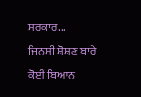ਸਰਕਾਰ...
ਜਿਨਸੀ ਸ਼ੋਸ਼ਣ ਬਾਰੇ ਕੋਈ ਬਿਆਨ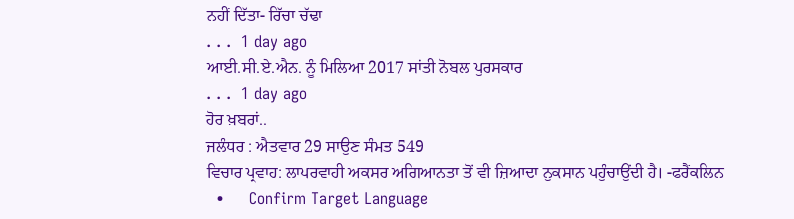ਨਹੀਂ ਦਿੱਤਾ- ਰਿੱਚਾ ਚੱਢਾ
. . .  1 day ago
ਆਈ.ਸੀ.ਏ.ਐਨ. ਨੂੰ ਮਿਲਿਆ 2017 ਸਾਂਤੀ ਨੋਬਲ ਪੁਰਸਕਾਰ
. . .  1 day ago
ਹੋਰ ਖ਼ਬਰਾਂ..
ਜਲੰਧਰ : ਐਤਵਾਰ 29 ਸਾਉਣ ਸੰਮਤ 549
ਵਿਚਾਰ ਪ੍ਰਵਾਹ: ਲਾਪਰਵਾਹੀ ਅਕਸਰ ਅਗਿਆਨਤਾ ਤੋਂ ਵੀ ਜ਼ਿਆਦਾ ਨੁਕਸਾਨ ਪਹੁੰਚਾਉਂਦੀ ਹੈ। -ਫਰੈਂਕਲਿਨ
  •     Confirm Target Language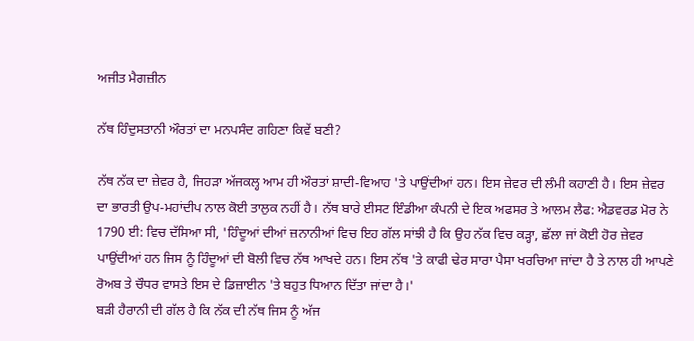ਅਜੀਤ ਮੈਗਜ਼ੀਨ

ਨੱਥ ਹਿੰਦੁਸਤਾਨੀ ਔਰਤਾਂ ਦਾ ਮਨਪਸੰਦ ਗਹਿਣਾ ਕਿਵੇਂ ਬਣੀ?

ਨੱਥ ਨੱਕ ਦਾ ਜ਼ੇਵਰ ਹੈ, ਜਿਹੜਾ ਅੱਜਕਲ੍ਹ ਆਮ ਹੀ ਔਰਤਾਂ ਸ਼ਾਦੀ-ਵਿਆਹ 'ਤੇ ਪਾਉਂਦੀਆਂ ਹਨ। ਇਸ ਜ਼ੇਵਰ ਦੀ ਲੰਮੀ ਕਹਾਣੀ ਹੈ। ਇਸ ਜ਼ੇਵਰ ਦਾ ਭਾਰਤੀ ਉਪ-ਮਹਾਂਦੀਪ ਨਾਲ ਕੋਈ ਤਾਲੁਕ ਨਹੀਂ ਹੈ। ਨੱਥ ਬਾਰੇ ਈਸਟ ਇੰਡੀਆ ਕੰਪਨੀ ਦੇ ਇਕ ਅਫਸਰ ਤੇ ਆਲਮ ਲੈਫ: ਐਡਵਰਡ ਮੋਰ ਨੇ 1790 ਈ: ਵਿਚ ਦੱਸਿਆ ਸੀ, 'ਹਿੰਦੂਆਂ ਦੀਆਂ ਜ਼ਨਾਨੀਆਂ ਵਿਚ ਇਹ ਗੱਲ ਸਾਂਝੀ ਹੈ ਕਿ ਉਹ ਨੱਕ ਵਿਚ ਕੜ੍ਹਾ, ਛੱਲਾ ਜਾਂ ਕੋਈ ਹੋਰ ਜ਼ੇਵਰ ਪਾਉਂਦੀਆਂ ਹਨ ਜਿਸ ਨੂੰ ਹਿੰਦੂਆਂ ਦੀ ਬੋਲੀ ਵਿਚ ਨੱਥ ਆਖਦੇ ਹਨ। ਇਸ ਨੱਥ 'ਤੇ ਕਾਫੀ ਢੇਰ ਸਾਰਾ ਪੈਸਾ ਖਰਚਿਆ ਜਾਂਦਾ ਹੈ ਤੇ ਨਾਲ ਹੀ ਆਪਣੇ ਰੋਅਬ ਤੇ ਚੌਧਰ ਵਾਸਤੇ ਇਸ ਦੇ ਡਿਜ਼ਾਈਨ 'ਤੇ ਬਹੁਤ ਧਿਆਨ ਦਿੱਤਾ ਜਾਂਦਾ ਹੈ।'
ਬੜੀ ਹੈਰਾਨੀ ਦੀ ਗੱਲ ਹੈ ਕਿ ਨੱਕ ਦੀ ਨੱਥ ਜਿਸ ਨੂੰ ਅੱਜ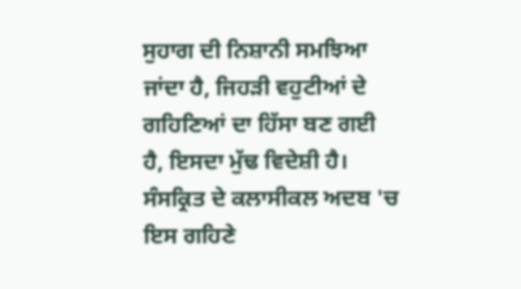ਸੁਹਾਗ ਦੀ ਨਿਸ਼ਾਨੀ ਸਮਝਿਆ ਜਾਂਦਾ ਹੈ, ਜਿਹੜੀ ਵਹੁਟੀਆਂ ਦੇ ਗਹਿਣਿਆਂ ਦਾ ਹਿੱਸਾ ਬਣ ਗਈ ਹੈ, ਇਸਦਾ ਮੁੱਢ ਵਿਦੇਸ਼ੀ ਹੈ। ਸੰਸਕ੍ਰਿਤ ਦੇ ਕਲਾਸੀਕਲ ਅਦਬ 'ਚ ਇਸ ਗਹਿਣੇ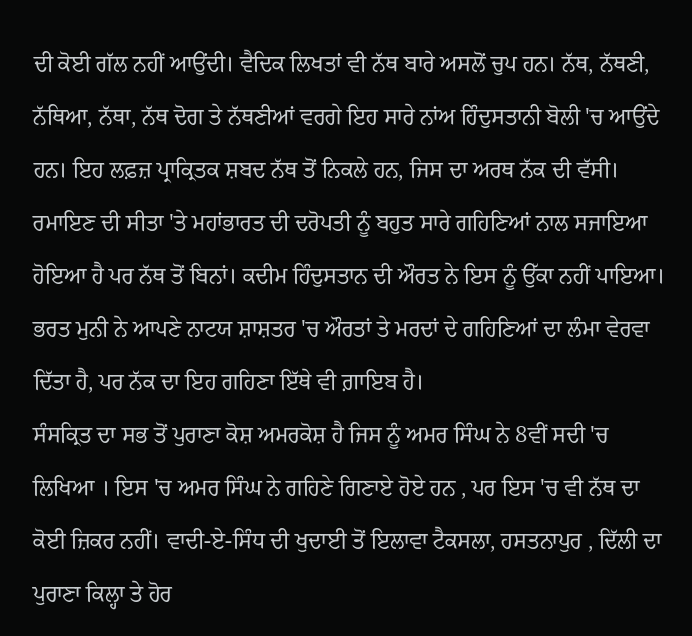ਦੀ ਕੋਈ ਗੱਲ ਨਹੀਂ ਆਉਂਦੀ। ਵੈਦਿਕ ਲਿਖਤਾਂ ਵੀ ਨੱਥ ਬਾਰੇ ਅਸਲੋਂ ਚੁਪ ਹਨ। ਨੱਥ, ਨੱਥਣੀ, ਨੱਥਿਆ, ਨੱਥਾ, ਨੱਥ ਦੋਗ ਤੇ ਨੱਥਣੀਆਂ ਵਰਗੇ ਇਹ ਸਾਰੇ ਨਾਂਅ ਹਿੰਦੁਸਤਾਨੀ ਬੋਲੀ 'ਚ ਆਉਂਦੇ ਹਨ। ਇਹ ਲਫ਼ਜ਼ ਪ੍ਰਾਕ੍ਰਿਤਕ ਸ਼ਬਦ ਨੱਥ ਤੋਂ ਨਿਕਲੇ ਹਨ, ਜਿਸ ਦਾ ਅਰਥ ਨੱਕ ਦੀ ਵੱਸੀ।
ਰਮਾਇਣ ਦੀ ਸੀਤਾ 'ਤੇ ਮਹਾਂਭਾਰਤ ਦੀ ਦਰੋਪਤੀ ਨੂੰ ਬਹੁਤ ਸਾਰੇ ਗਹਿਣਿਆਂ ਨਾਲ ਸਜਾਇਆ ਹੋਇਆ ਹੈ ਪਰ ਨੱਥ ਤੋਂ ਬਿਨਾਂ। ਕਦੀਮ ਹਿੰਦੁਸਤਾਨ ਦੀ ਔਰਤ ਨੇ ਇਸ ਨੂੰ ਉੱਕਾ ਨਹੀਂ ਪਾਇਆ। ਭਰਤ ਮੁਨੀ ਨੇ ਆਪਣੇ ਨਾਟਯ ਸ਼ਾਸ਼ਤਰ 'ਚ ਔਰਤਾਂ ਤੇ ਮਰਦਾਂ ਦੇ ਗਹਿਣਿਆਂ ਦਾ ਲੰਮਾ ਵੇਰਵਾ ਦਿੱਤਾ ਹੈ, ਪਰ ਨੱਕ ਦਾ ਇਹ ਗਹਿਣਾ ਇੱਥੇ ਵੀ ਗ਼ਾਇਬ ਹੈ।
ਸੰਸਕ੍ਰਿਤ ਦਾ ਸਭ ਤੋਂ ਪੁਰਾਣਾ ਕੋਸ਼ ਅਮਰਕੋਸ਼ ਹੈ ਜਿਸ ਨੂੰ ਅਮਰ ਸਿੰਘ ਨੇ 8ਵੀਂ ਸਦੀ 'ਚ ਲਿਖਿਆ । ਇਸ 'ਚ ਅਮਰ ਸਿੰਘ ਨੇ ਗਹਿਣੇ ਗਿਣਾਏ ਹੋਏ ਹਨ , ਪਰ ਇਸ 'ਚ ਵੀ ਨੱਥ ਦਾ ਕੋਈ ਜ਼ਿਕਰ ਨਹੀਂ। ਵਾਦੀ-ਏ-ਸਿੰਧ ਦੀ ਖੁਦਾਈ ਤੋਂ ਇਲਾਵਾ ਟੈਕਸਲਾ, ਹਸਤਨਾਪੁਰ , ਦਿੱਲੀ ਦਾ ਪੁਰਾਣਾ ਕਿਲ੍ਹਾ ਤੇ ਹੋਰ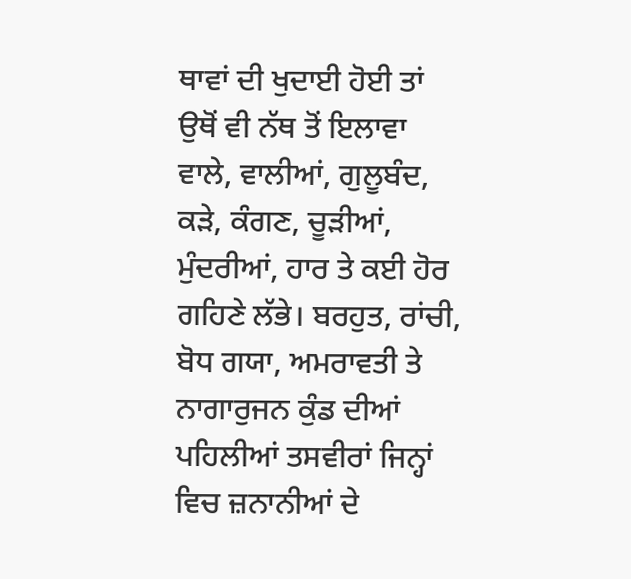ਥਾਵਾਂ ਦੀ ਖੁਦਾਈ ਹੋਈ ਤਾਂ ਉਥੋਂ ਵੀ ਨੱਥ ਤੋਂ ਇਲਾਵਾ ਵਾਲੇ, ਵਾਲੀਆਂ, ਗੁਲੂਬੰਦ, ਕੜੇ, ਕੰਗਣ, ਚੂੜੀਆਂ, ਮੁੰਦਰੀਆਂ, ਹਾਰ ਤੇ ਕਈ ਹੋਰ ਗਹਿਣੇ ਲੱਭੇ। ਬਰਹੁਤ, ਰਾਂਚੀ, ਬੋਧ ਗਯਾ, ਅਮਰਾਵਤੀ ਤੇ ਨਾਗਾਰੁਜਨ ਕੁੰਡ ਦੀਆਂ ਪਹਿਲੀਆਂ ਤਸਵੀਰਾਂ ਜਿਨ੍ਹਾਂ ਵਿਚ ਜ਼ਨਾਨੀਆਂ ਦੇ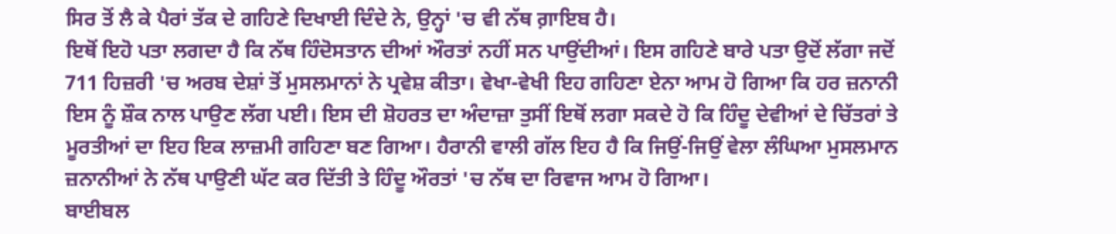ਸਿਰ ਤੋਂ ਲੈ ਕੇ ਪੈਰਾਂ ਤੱਕ ਦੇ ਗਹਿਣੇ ਦਿਖਾਈ ਦਿੰਦੇ ਨੇ, ਉਨ੍ਹਾਂ 'ਚ ਵੀ ਨੱਥ ਗ਼ਾਇਬ ਹੈ।
ਇਥੋਂ ਇਹੋ ਪਤਾ ਲਗਦਾ ਹੈ ਕਿ ਨੱਥ ਹਿੰਦੋਸਤਾਨ ਦੀਆਂ ਔਰਤਾਂ ਨਹੀਂ ਸਨ ਪਾਉਂਦੀਆਂ। ਇਸ ਗਹਿਣੇ ਬਾਰੇ ਪਤਾ ਉਦੋਂ ਲੱਗਾ ਜਦੋਂ 711 ਹਿਜ਼ਰੀ 'ਚ ਅਰਬ ਦੇਸ਼ਾਂ ਤੋਂ ਮੁਸਲਮਾਨਾਂ ਨੇ ਪ੍ਰਵੇਸ਼ ਕੀਤਾ। ਵੇਖਾ-ਵੇਖੀ ਇਹ ਗਹਿਣਾ ਏਨਾ ਆਮ ਹੋ ਗਿਆ ਕਿ ਹਰ ਜ਼ਨਾਨੀ ਇਸ ਨੂੰ ਸ਼ੌਕ ਨਾਲ ਪਾਉਣ ਲੱਗ ਪਈ। ਇਸ ਦੀ ਸ਼ੋਹਰਤ ਦਾ ਅੰਦਾਜ਼ਾ ਤੁਸੀਂ ਇਥੋਂ ਲਗਾ ਸਕਦੇ ਹੋ ਕਿ ਹਿੰਦੂ ਦੇਵੀਆਂ ਦੇ ਚਿੱਤਰਾਂ ਤੇ ਮੂਰਤੀਆਂ ਦਾ ਇਹ ਇਕ ਲਾਜ਼ਮੀ ਗਹਿਣਾ ਬਣ ਗਿਆ। ਹੈਰਾਨੀ ਵਾਲੀ ਗੱਲ ਇਹ ਹੈ ਕਿ ਜਿਉਂ-ਜਿਉਂ ਵੇਲਾ ਲੰਘਿਆ ਮੁਸਲਮਾਨ ਜ਼ਨਾਨੀਆਂ ਨੇ ਨੱਥ ਪਾਉਣੀ ਘੱਟ ਕਰ ਦਿੱਤੀ ਤੇ ਹਿੰਦੂ ਔਰਤਾਂ 'ਚ ਨੱਥ ਦਾ ਰਿਵਾਜ ਆਮ ਹੋ ਗਿਆ।
ਬਾਈਬਲ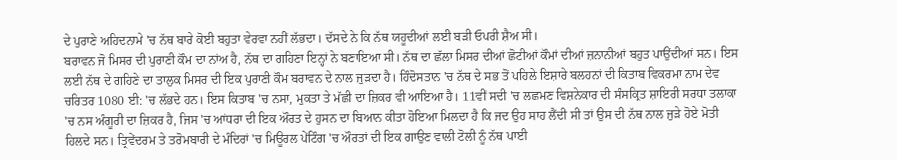ਦੇ ਪੁਰਾਣੇ ਅਹਿਦਨਾਮੇ 'ਚ ਨੱਥ ਬਾਰੇ ਕੋਈ ਬਹੁਤਾ ਵੇਰਵਾ ਨਹੀਂ ਲੱਭਦਾ। ਦੱਸਦੇ ਨੇ ਕਿ ਨੱਥ ਯਹੂਦੀਆਂ ਲਈ ਬੜੀ ਓਪਰੀ ਸ਼ੈਅ ਸੀ।
ਬਰਾਵਨ ਜੋ ਮਿਸਰ ਦੀ ਪੁਰਾਣੀ ਕੌਮ ਦਾ ਨਾਂਅ ਹੈ, ਨੱਥ ਦਾ ਗਹਿਣਾ ਇਨ੍ਹਾਂ ਨੇ ਬਣਾਇਆ ਸੀ। ਨੱਥ ਦਾ ਛੱਲਾ ਮਿਸਰ ਦੀਆਂ ਛੋਟੀਆਂ ਕੌਮਾਂ ਦੀਆਂ ਜ਼ਨਾਨੀਆਂ ਬਹੁਤ ਪਾਉਂਦੀਆਂ ਸਨ। ਇਸ ਲਈ ਨੱਥ ਦੇ ਗਹਿਣੇ ਦਾ ਤਾਲੁਕ ਮਿਸਰ ਦੀ ਇਕ ਪੁਰਾਣੀ ਕੌਮ ਬਰਾਵਨ ਦੇ ਨਾਲ ਜੁੜਦਾ ਹੈ। ਹਿੰਦੋਸਤਾਨ 'ਚ ਨੱਥ ਦੇ ਸਭ ਤੋਂ ਪਹਿਲੇ ਇਸ਼ਾਰੇ ਬਲਹਨਾਂ ਦੀ ਕਿਤਾਬ ਵਿਕਰਮਾ ਨਾਮ ਦੇਵ ਚਰਿਤਰ 1080 ਈ: 'ਚ ਲੱਭਦੇ ਹਨ। ਇਸ ਕਿਤਾਬ 'ਚ ਨਸਾ, ਮੁਕਤਾ ਤੇ ਮੱਛੀ ਦਾ ਜ਼ਿਕਰ ਵੀ ਆਇਆ ਹੈ। 11ਵੀਂ ਸਦੀ 'ਚ ਲਛਮਣ ਵਿਸ਼ਨੇਕਾਰ ਦੀ ਸੰਸਕ੍ਰਿਤ ਸ਼ਾਇਰੀ ਸਰਧਾ ਤਲਾਕਾ 'ਚ ਨਸ ਅੰਗੂਰੀ ਦਾ ਜ਼ਿਕਰ ਹੈ, ਜਿਸ 'ਚ ਆਂਧਰਾ ਦੀ ਇਕ ਔਰਤ ਦੇ ਹੁਸਨ ਦਾ ਬਿਆਨ ਕੀਤਾ ਹੋਇਆ ਮਿਲਦਾ ਹੈ ਕਿ ਜਦ ਉਹ ਸਾਹ ਲੈਂਦੀ ਸੀ ਤਾਂ ਉਸ ਦੀ ਨੱਥ ਨਾਲ ਜੁੜੇ ਹੋਏ ਮੋਤੀ ਹਿਲਦੇ ਸਨ। ਤ੍ਰਿਵੇਂਦਰਮ ਤੇ ਤਰੋਮਬਾਰੀ ਦੇ ਮੰਦਿਰਾਂ 'ਚ ਮਿਊਰਲ ਪੇਂਟਿੰਗ 'ਚ ਔਰਤਾਂ ਦੀ ਇਕ ਗਾਉਣ ਵਾਲੀ ਟੋਲੀ ਨੂੰ ਨੱਥ ਪਾਈ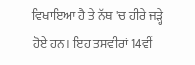ਵਿਖਾਇਆ ਹੈ ਤੇ ਨੱਥ 'ਚ ਹੀਰੇ ਜੜ੍ਹੇ ਹੋਏ ਹਨ। ਇਹ ਤਸਵੀਰਾਂ 14ਵੀਂ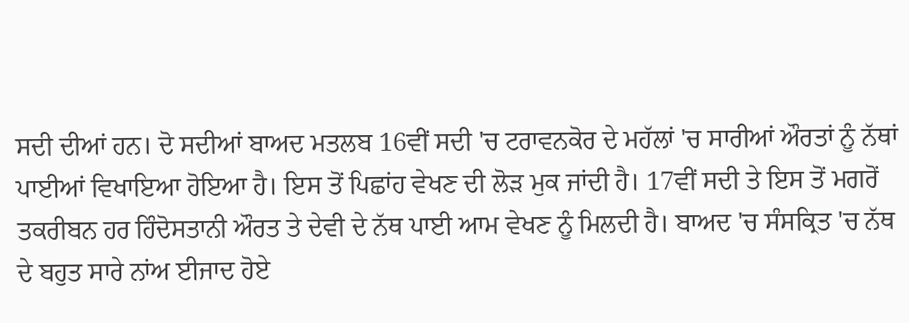ਸਦੀ ਦੀਆਂ ਹਨ। ਦੋ ਸਦੀਆਂ ਬਾਅਦ ਮਤਲਬ 16ਵੀਂ ਸਦੀ 'ਚ ਟਰਾਵਨਕੋਰ ਦੇ ਮਹੱਲਾਂ 'ਚ ਸਾਰੀਆਂ ਔਰਤਾਂ ਨੂੰ ਨੱਥਾਂ ਪਾਈਆਂ ਵਿਖਾਇਆ ਹੋਇਆ ਹੈ। ਇਸ ਤੋਂ ਪਿਛਾਂਹ ਵੇਖਣ ਦੀ ਲੋੜ ਮੁਕ ਜਾਂਦੀ ਹੈ। 17ਵੀਂ ਸਦੀ ਤੇ ਇਸ ਤੋਂ ਮਗਰੋਂ ਤਕਰੀਬਨ ਹਰ ਹਿੰਦੋਸਤਾਨੀ ਔਰਤ ਤੇ ਦੇਵੀ ਦੇ ਨੱਥ ਪਾਈ ਆਮ ਵੇਖਣ ਨੂੰ ਮਿਲਦੀ ਹੈ। ਬਾਅਦ 'ਚ ਸੰਸਕ੍ਰਿਤ 'ਚ ਨੱਥ ਦੇ ਬਹੁਤ ਸਾਰੇ ਨਾਂਅ ਈਜਾਦ ਹੋਏ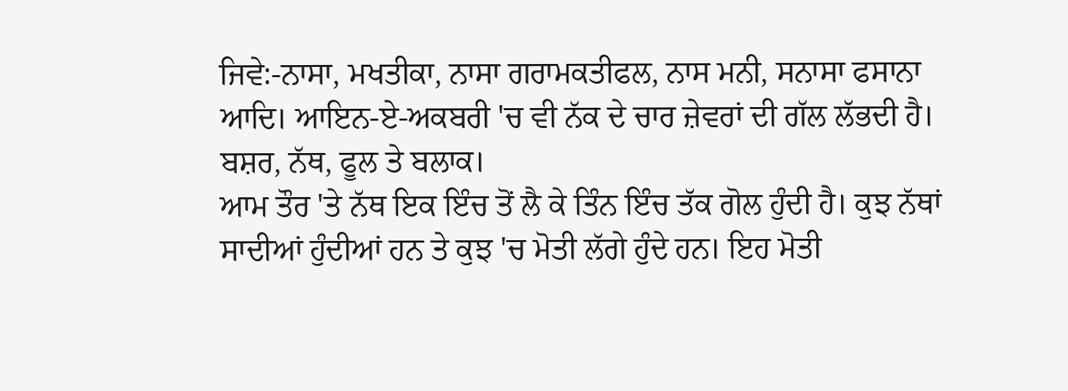ਜਿਵੇ:-ਨਾਸਾ, ਮਖਤੀਕਾ, ਨਾਸਾ ਗਰਾਮਕਤੀਫਲ, ਨਾਸ ਮਨੀ, ਸਨਾਸਾ ਫਸਾਨਾ ਆਦਿ। ਆਇਨ-ਏ-ਅਕਬਰੀ 'ਚ ਵੀ ਨੱਕ ਦੇ ਚਾਰ ਜ਼ੇਵਰਾਂ ਦੀ ਗੱਲ ਲੱਭਦੀ ਹੈ। ਬਸ਼ਰ, ਨੱਥ, ਫੂਲ ਤੇ ਬਲਾਕ।
ਆਮ ਤੌਰ 'ਤੇ ਨੱਥ ਇਕ ਇੰਚ ਤੋਂ ਲੈ ਕੇ ਤਿੰਨ ਇੰਚ ਤੱਕ ਗੋਲ ਹੁੰਦੀ ਹੈ। ਕੁਝ ਨੱਥਾਂ ਸਾਦੀਆਂ ਹੁੰਦੀਆਂ ਹਨ ਤੇ ਕੁਝ 'ਚ ਮੋਤੀ ਲੱਗੇ ਹੁੰਦੇ ਹਨ। ਇਹ ਮੋਤੀ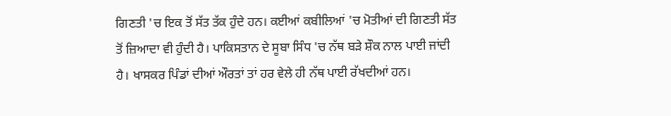ਗਿਣਤੀ 'ਚ ਇਕ ਤੋਂ ਸੱਤ ਤੱਕ ਹੁੰਦੇ ਹਨ। ਕਈਆਂ ਕਬੀਲਿਆਂ 'ਚ ਮੋਤੀਆਂ ਦੀ ਗਿਣਤੀ ਸੱਤ ਤੋਂ ਜ਼ਿਆਦਾ ਵੀ ਹੁੰਦੀ ਹੈ। ਪਾਕਿਸਤਾਨ ਦੇ ਸੂਬਾ ਸਿੰਧ 'ਚ ਨੱਥ ਬੜੇ ਸ਼ੌਕ ਨਾਲ ਪਾਈ ਜਾਂਦੀ ਹੈ। ਖਾਸਕਰ ਪਿੰਡਾਂ ਦੀਆਂ ਔਰਤਾਂ ਤਾਂ ਹਰ ਵੇਲੇ ਹੀ ਨੱਥ ਪਾਈ ਰੱਖਦੀਆਂ ਹਨ।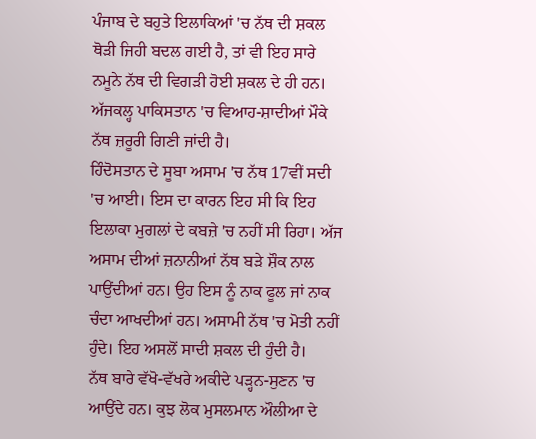ਪੰਜਾਬ ਦੇ ਬਹੁਤੇ ਇਲਾਕਿਆਂ 'ਚ ਨੱਥ ਦੀ ਸ਼ਕਲ ਥੋੜੀ ਜਿਹੀ ਬਦਲ ਗਈ ਹੈ, ਤਾਂ ਵੀ ਇਹ ਸਾਰੇ ਨਮੂਨੇ ਨੱਥ ਦੀ ਵਿਗੜੀ ਹੋਈ ਸ਼ਕਲ ਦੇ ਹੀ ਹਨ। ਅੱਜਕਲ੍ਹ ਪਾਕਿਸਤਾਨ 'ਚ ਵਿਆਹ-ਸ਼ਾਦੀਆਂ ਮੌਕੇ ਨੱਥ ਜ਼ਰੂਰੀ ਗਿਣੀ ਜਾਂਦੀ ਹੈ।
ਹਿੰਦੋਸਤਾਨ ਦੇ ਸੂਬਾ ਅਸਾਮ 'ਚ ਨੱਥ 17ਵੀਂ ਸਦੀ 'ਚ ਆਈ। ਇਸ ਦਾ ਕਾਰਨ ਇਹ ਸੀ ਕਿ ਇਹ ਇਲਾਕਾ ਮੁਗਲਾਂ ਦੇ ਕਬਜ਼ੇ 'ਚ ਨਹੀਂ ਸੀ ਰਿਹਾ। ਅੱਜ ਅਸਾਮ ਦੀਆਂ ਜ਼ਨਾਨੀਆਂ ਨੱਥ ਬੜੇ ਸ਼ੌਕ ਨਾਲ ਪਾਉਂਦੀਆਂ ਹਨ। ਉਹ ਇਸ ਨੂੰ ਨਾਕ ਫੂਲ ਜਾਂ ਨਾਕ ਚੰਦਾ ਆਖਦੀਆਂ ਹਨ। ਅਸਾਮੀ ਨੱਥ 'ਚ ਮੋਤੀ ਨਹੀਂ ਹੁੰਦੇ। ਇਹ ਅਸਲੋਂ ਸਾਦੀ ਸ਼ਕਲ ਦੀ ਹੁੰਦੀ ਹੈ।
ਨੱਥ ਬਾਰੇ ਵੱਖੋ-ਵੱਖਰੇ ਅਕੀਦੇ ਪੜ੍ਹਨ-ਸੁਣਨ 'ਚ ਆਉਂਦੇ ਹਨ। ਕੁਝ ਲੋਕ ਮੁਸਲਮਾਨ ਔਲੀਆ ਦੇ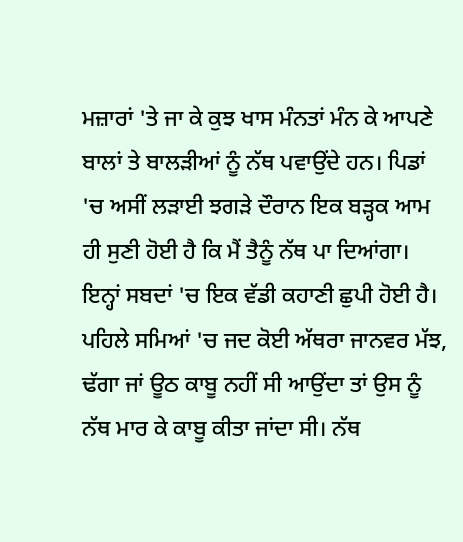ਮਜ਼ਾਰਾਂ 'ਤੇ ਜਾ ਕੇ ਕੁਝ ਖਾਸ ਮੰਨਤਾਂ ਮੰਨ ਕੇ ਆਪਣੇ ਬਾਲਾਂ ਤੇ ਬਾਲੜੀਆਂ ਨੂੰ ਨੱਥ ਪਵਾਉਂਦੇ ਹਨ। ਪਿਡਾਂ 'ਚ ਅਸੀਂ ਲੜਾਈ ਝਗੜੇ ਦੌਰਾਨ ਇਕ ਬੜ੍ਹਕ ਆਮ ਹੀ ਸੁਣੀ ਹੋਈ ਹੈ ਕਿ ਮੈਂ ਤੈਨੂੰ ਨੱਥ ਪਾ ਦਿਆਂਗਾ। ਇਨ੍ਹਾਂ ਸਬਦਾਂ 'ਚ ਇਕ ਵੱਡੀ ਕਹਾਣੀ ਛੁਪੀ ਹੋਈ ਹੈ। ਪਹਿਲੇ ਸਮਿਆਂ 'ਚ ਜਦ ਕੋਈ ਅੱਥਰਾ ਜਾਨਵਰ ਮੱਝ, ਢੱਗਾ ਜਾਂ ਊਠ ਕਾਬੂ ਨਹੀਂ ਸੀ ਆਉਂਦਾ ਤਾਂ ਉਸ ਨੂੰ ਨੱਥ ਮਾਰ ਕੇ ਕਾਬੂ ਕੀਤਾ ਜਾਂਦਾ ਸੀ। ਨੱਥ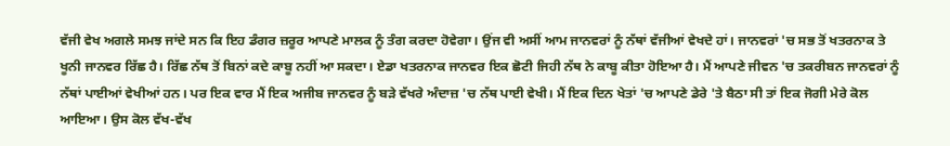ਵੱਜੀ ਵੇਖ ਅਗਲੇ ਸਮਝ ਜਾਂਦੇ ਸਨ ਕਿ ਇਹ ਡੰਗਰ ਜ਼ਰੂਰ ਆਪਣੇ ਮਾਲਕ ਨੂੰ ਤੰਗ ਕਰਦਾ ਹੋਵੇਗਾ। ਉਂਜ ਵੀ ਅਸੀਂ ਆਮ ਜਾਨਵਰਾਂ ਨੂੰ ਨੱਥਾਂ ਵੱਜੀਆਂ ਵੇਖਦੇ ਹਾਂ। ਜਾਨਵਰਾਂ 'ਚ ਸਭ ਤੋਂ ਖਤਰਨਾਕ ਤੇ ਖੂਨੀ ਜਾਨਵਰ ਰਿੱਛ ਹੈ। ਰਿੱਛ ਨੱਥ ਤੋਂ ਬਿਨਾਂ ਕਦੇ ਕਾਬੂ ਨਹੀਂ ਆ ਸਕਦਾ। ਏਡਾ ਖਤਰਨਾਕ ਜਾਨਵਰ ਇਕ ਛੋਟੀ ਜਿਹੀ ਨੱਥ ਨੇ ਕਾਬੂ ਕੀਤਾ ਹੋਇਆ ਹੈ। ਮੈਂ ਆਪਣੇ ਜੀਵਨ 'ਚ ਤਕਰੀਬਨ ਜਾਨਵਰਾਂ ਨੂੰ ਨੱਥਾਂ ਪਾਈਆਂ ਵੇਖੀਆਂ ਹਨ। ਪਰ ਇਕ ਵਾਰ ਮੈਂ ਇਕ ਅਜੀਬ ਜਾਨਵਰ ਨੂੰ ਬੜੇ ਵੱਖਰੇ ਅੰਦਾਜ਼ 'ਚ ਨੱਥ ਪਾਈ ਵੇਖੀ। ਮੈਂ ਇਕ ਦਿਨ ਖੇਤਾਂ 'ਚ ਆਪਣੇ ਡੇਰੇ 'ਤੇ ਬੈਠਾ ਸੀ ਤਾਂ ਇਕ ਜੋਗੀ ਮੇਰੇ ਕੋਲ ਆਇਆ। ਉਸ ਕੋਲ ਵੱਖ-ਵੱਖ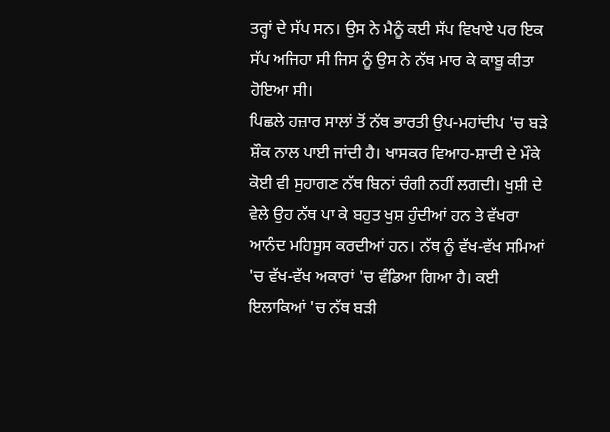ਤਰ੍ਹਾਂ ਦੇ ਸੱਪ ਸਨ। ਉਸ ਨੇ ਮੈਨੂੰ ਕਈ ਸੱਪ ਵਿਖਾਏ ਪਰ ਇਕ ਸੱਪ ਅਜਿਹਾ ਸੀ ਜਿਸ ਨੂੰ ਉਸ ਨੇ ਨੱਥ ਮਾਰ ਕੇ ਕਾਬੂ ਕੀਤਾ ਹੋਇਆ ਸੀ।
ਪਿਛਲੇ ਹਜ਼ਾਰ ਸਾਲਾਂ ਤੋਂ ਨੱਥ ਭਾਰਤੀ ਉਪ-ਮਹਾਂਦੀਪ 'ਚ ਬੜੇ ਸ਼ੌਕ ਨਾਲ ਪਾਈ ਜਾਂਦੀ ਹੈ। ਖਾਸਕਰ ਵਿਆਹ-ਸ਼ਾਦੀ ਦੇ ਮੌਕੇ ਕੋਈ ਵੀ ਸੁਹਾਗਣ ਨੱਥ ਬਿਨਾਂ ਚੰਗੀ ਨਹੀਂ ਲਗਦੀ। ਖੁਸ਼ੀ ਦੇ ਵੇਲੇ ਉਹ ਨੱਥ ਪਾ ਕੇ ਬਹੁਤ ਖੁਸ਼ ਹੁੰਦੀਆਂ ਹਨ ਤੇ ਵੱਖਰਾ ਆਨੰਦ ਮਹਿਸੂਸ ਕਰਦੀਆਂ ਹਨ। ਨੱਥ ਨੂੰ ਵੱਖ-ਵੱਖ ਸਮਿਆਂ 'ਚ ਵੱਖ-ਵੱਖ ਅਕਾਰਾਂ 'ਚ ਵੰਡਿਆ ਗਿਆ ਹੈ। ਕਈ ਇਲਾਕਿਆਂ 'ਚ ਨੱਥ ਬੜੀ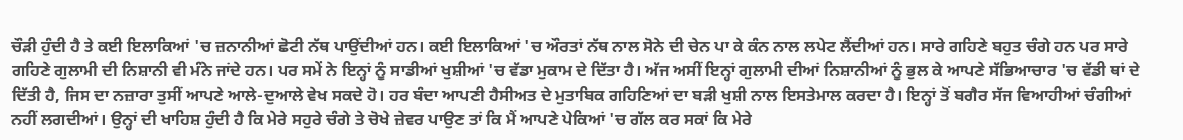ਚੌੜੀ ਹੁੰਦੀ ਹੈ ਤੇ ਕਈ ਇਲਾਕਿਆਂ 'ਚ ਜ਼ਨਾਨੀਆਂ ਛੋਟੀ ਨੱਥ ਪਾਉਂਦੀਆਂ ਹਨ। ਕਈ ਇਲਾਕਿਆਂ 'ਚ ਔਰਤਾਂ ਨੱਥ ਨਾਲ ਸੋਨੇ ਦੀ ਚੇਨ ਪਾ ਕੇ ਕੰਨ ਨਾਲ ਲਪੇਟ ਲੈਂਦੀਆਂ ਹਨ। ਸਾਰੇ ਗਹਿਣੇ ਬਹੁਤ ਚੰਗੇ ਹਨ ਪਰ ਸਾਰੇ ਗਹਿਣੇ ਗੁਲਾਮੀ ਦੀ ਨਿਸ਼ਾਨੀ ਵੀ ਮੰਨੇ ਜਾਂਦੇ ਹਨ। ਪਰ ਸਮੇਂ ਨੇ ਇਨ੍ਹਾਂ ਨੂੰ ਸਾਡੀਆਂ ਖੁਸ਼ੀਆਂ 'ਚ ਵੱਡਾ ਮੁਕਾਮ ਦੇ ਦਿੱਤਾ ਹੈ। ਅੱਜ ਅਸੀਂ ਇਨ੍ਹਾਂ ਗੁਲਾਮੀ ਦੀਆਂ ਨਿਸ਼ਾਨੀਆਂ ਨੂੰ ਭੁਲ ਕੇ ਆਪਣੇ ਸੱਭਿਆਚਾਰ 'ਚ ਵੱਡੀ ਥਾਂ ਦੇ ਦਿੱਤੀ ਹੈ, ਜਿਸ ਦਾ ਨਜ਼ਾਰਾ ਤੁਸੀਂ ਆਪਣੇ ਆਲੇ-ਦੁਆਲੇ ਵੇਖ ਸਕਦੇ ਹੋ। ਹਰ ਬੰਦਾ ਆਪਣੀ ਹੈਸੀਅਤ ਦੇ ਮੁਤਾਬਿਕ ਗਹਿਣਿਆਂ ਦਾ ਬੜੀ ਖੁਸ਼ੀ ਨਾਲ ਇਸਤੇਮਾਲ ਕਰਦਾ ਹੈ। ਇਨ੍ਹਾਂ ਤੋਂ ਬਗੈਰ ਸੱਜ ਵਿਆਹੀਆਂ ਚੰਗੀਆਂ ਨਹੀਂ ਲਗਦੀਆਂ। ਉਨ੍ਹਾਂ ਦੀ ਖਾਹਿਸ਼ ਹੁੰਦੀ ਹੈ ਕਿ ਮੇਰੇ ਸਹੁਰੇ ਚੰਗੇ ਤੇ ਚੋਖੇ ਜ਼ੇਵਰ ਪਾਉਣ ਤਾਂ ਕਿ ਮੈਂ ਆਪਣੇ ਪੇਕਿਆਂ 'ਚ ਗੱਲ ਕਰ ਸਕਾਂ ਕਿ ਮੇਰੇ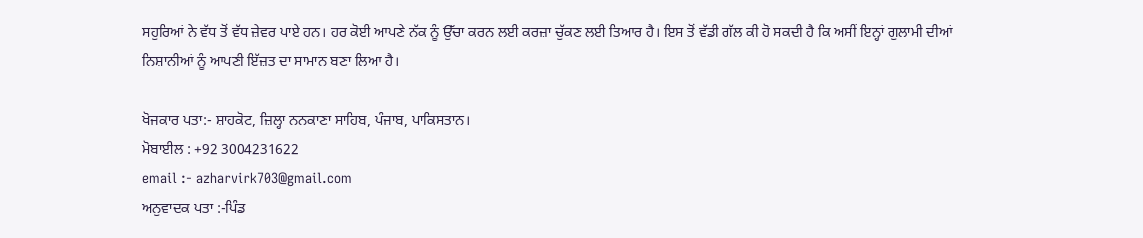ਸਹੁਰਿਆਂ ਨੇ ਵੱਧ ਤੋਂ ਵੱਧ ਜ਼ੇਵਰ ਪਾਏ ਹਨ। ਹਰ ਕੋਈ ਆਪਣੇ ਨੱਕ ਨੂੰ ਉੱਚਾ ਕਰਨ ਲਈ ਕਰਜ਼ਾ ਚੁੱਕਣ ਲਈ ਤਿਆਰ ਹੈ। ਇਸ ਤੋਂ ਵੱਡੀ ਗੱਲ ਕੀ ਹੋ ਸਕਦੀ ਹੈ ਕਿ ਅਸੀਂ ਇਨ੍ਹਾਂ ਗੁਲਾਮੀ ਦੀਆਂ ਨਿਸ਼ਾਨੀਆਂ ਨੂੰ ਆਪਣੀ ਇੱਜ਼ਤ ਦਾ ਸਾਮਾਨ ਬਣਾ ਲਿਆ ਹੈ।

ਖੋਜਕਾਰ ਪਤਾ:- ਸ਼ਾਹਕੋਟ, ਜ਼ਿਲ੍ਹਾ ਨਨਕਾਣਾ ਸਾਹਿਬ, ਪੰਜਾਬ, ਪਾਕਿਸਤਾਨ।
ਮੋਬਾਈਲ : +92 3004231622
email :- azharvirk703@gmail.com
ਅਨੁਵਾਦਕ ਪਤਾ :-ਪਿੰਡ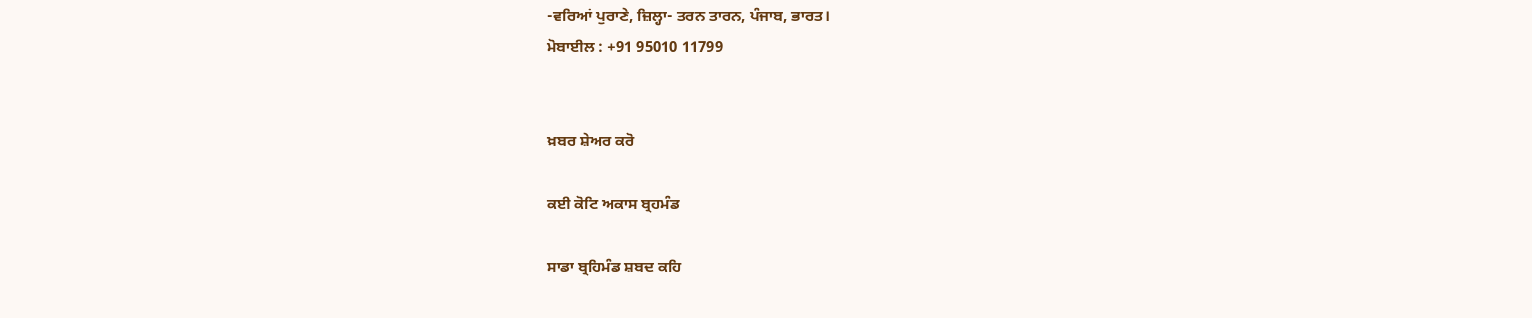-ਵਰਿਆਂ ਪੁਰਾਣੇ, ਜ਼ਿਲ੍ਹਾ- ਤਰਨ ਤਾਰਨ, ਪੰਜਾਬ, ਭਾਰਤ।
ਮੋਬਾਈਲ : +91 95010 11799


ਖ਼ਬਰ ਸ਼ੇਅਰ ਕਰੋ

ਕਈ ਕੋਟਿ ਅਕਾਸ ਬ੍ਰਹਮੰਡ

ਸਾਡਾ ਬ੍ਰਹਿਮੰਡ ਸ਼ਬਦ ਕਹਿ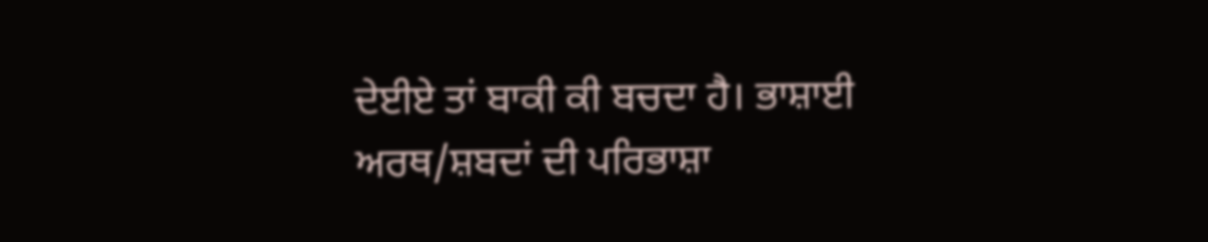ਦੇਈਏ ਤਾਂ ਬਾਕੀ ਕੀ ਬਚਦਾ ਹੈ। ਭਾਸ਼ਾਈ ਅਰਥ/ਸ਼ਬਦਾਂ ਦੀ ਪਰਿਭਾਸ਼ਾ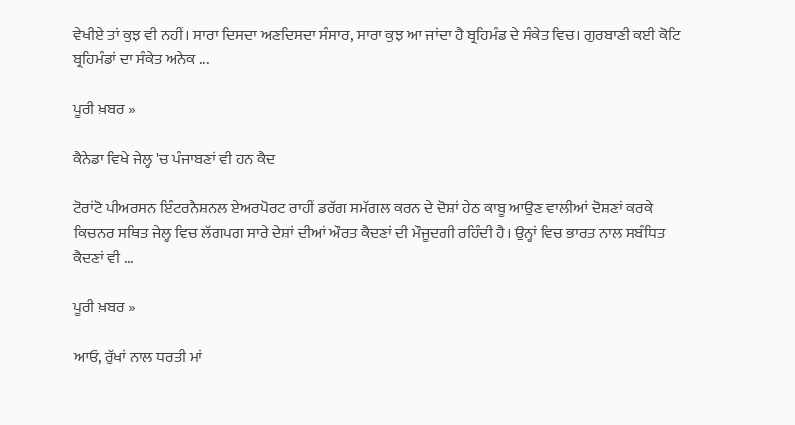ਵੇਖੀਏ ਤਾਂ ਕੁਝ ਵੀ ਨਹੀਂ। ਸਾਰਾ ਦਿਸਦਾ ਅਣਦਿਸਦਾ ਸੰਸਾਰ, ਸਾਰਾ ਕੁਝ ਆ ਜਾਂਦਾ ਹੈ ਬ੍ਰਹਿਮੰਡ ਦੇ ਸੰਕੇਤ ਵਿਚ। ਗੁਰਬਾਣੀ ਕਈ ਕੋਟਿ ਬ੍ਰਹਿਮੰਡਾਂ ਦਾ ਸੰਕੇਤ ਅਨੇਕ ...

ਪੂਰੀ ਖ਼ਬਰ »

ਕੈਨੇਡਾ ਵਿਖੇ ਜੇਲ੍ਹ 'ਚ ਪੰਜਾਬਣਾਂ ਵੀ ਹਨ ਕੈਦ

ਟੋਰਾਂਟੋ ਪੀਅਰਸਨ ਇੰਟਰਨੈਸ਼ਨਲ ਏਅਰਪੋਰਟ ਰਾਹੀਂ ਡਰੱਗ ਸਮੱਗਲ ਕਰਨ ਦੇ ਦੋਸ਼ਾਂ ਹੇਠ ਕਾਬੂ ਆਉਣ ਵਾਲੀਆਂ ਦੋਸ਼ਣਾਂ ਕਰਕੇ ਕਿਚਨਰ ਸਥਿਤ ਜੇਲ੍ਹ ਵਿਚ ਲੱਗਪਗ ਸਾਰੇ ਦੇਸ਼ਾਂ ਦੀਆਂ ਔਰਤ ਕੈਦਣਾਂ ਦੀ ਮੌਜੂਦਗੀ ਰਹਿੰਦੀ ਹੈ। ਉਨ੍ਹਾਂ ਵਿਚ ਭਾਰਤ ਨਾਲ ਸਬੰਧਿਤ ਕੈਦਣਾਂ ਵੀ ...

ਪੂਰੀ ਖ਼ਬਰ »

ਆਓ, ਰੁੱਖਾਂ ਨਾਲ ਧਰਤੀ ਮਾਂ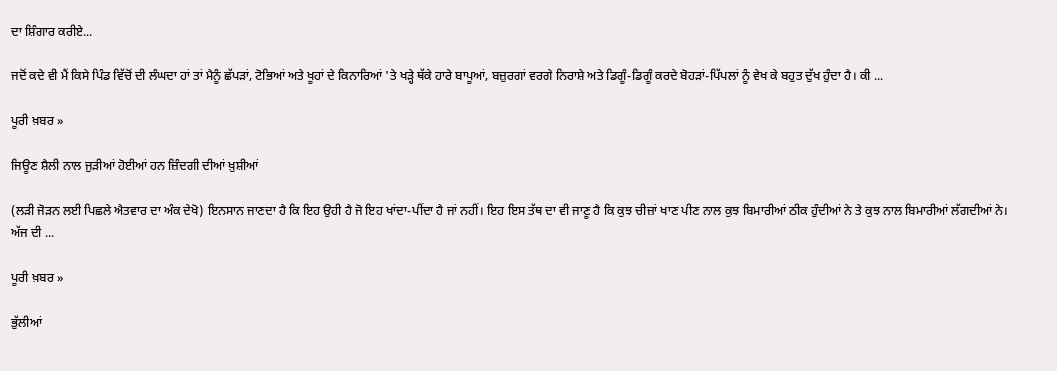ਦਾ ਸ਼ਿੰਗਾਰ ਕਰੀਏ...

ਜਦੋਂ ਕਦੇ ਵੀ ਮੈਂ ਕਿਸੇ ਪਿੰਡ ਵਿੱਚੋਂ ਦੀ ਲੰਘਦਾ ਹਾਂ ਤਾਂ ਮੈਨੂੰ ਛੱਪੜਾਂ, ਟੋਭਿਆਂ ਅਤੇ ਖੂਹਾਂ ਦੇ ਕਿਨਾਰਿਆਂ 'ਤੇ ਖੜ੍ਹੇ ਥੱਕੇ ਹਾਰੇ ਬਾਪੂਆਂ, ਬਜ਼ੁਰਗਾਂ ਵਰਗੇ ਨਿਰਾਸ਼ੇ ਅਤੇ ਡਿਗੂੰ-ਡਿਗੂੰ ਕਰਦੇ ਬੋਹੜਾਂ-ਪਿੱਪਲਾਂ ਨੂੰ ਵੇਖ ਕੇ ਬਹੁਤ ਦੁੱਖ ਹੁੰਦਾ ਹੈ। ਕੀ ...

ਪੂਰੀ ਖ਼ਬਰ »

ਜਿਊਣ ਸ਼ੈਲੀ ਨਾਲ ਜੁੜੀਆਂ ਹੋਈਆਂ ਹਨ ਜ਼ਿੰਦਗੀ ਦੀਆਂ ਖ਼ੁਸ਼ੀਆਂ

(ਲੜੀ ਜੋੜਨ ਲਈ ਪਿਛਲੇ ਐਤਵਾਰ ਦਾ ਅੰਕ ਦੇਖੋ) ਇਨਸਾਨ ਜਾਣਦਾ ਹੈ ਕਿ ਇਹ ਉਹੀ ਹੈ ਜੋ ਇਹ ਖਾਂਦਾ-ਪੀਂਦਾ ਹੈ ਜਾਂ ਨਹੀਂ। ਇਹ ਇਸ ਤੱਥ ਦਾ ਵੀ ਜਾਣੂ ਹੈ ਕਿ ਕੁਝ ਚੀਜ਼ਾਂ ਖਾਣ ਪੀਣ ਨਾਲ ਕੁਝ ਬਿਮਾਰੀਆਂ ਠੀਕ ਹੁੰਦੀਆਂ ਨੇ ਤੇ ਕੁਝ ਨਾਲ ਬਿਮਾਰੀਆਂ ਲੱਗਦੀਆਂ ਨੇ। ਅੱਜ ਦੀ ...

ਪੂਰੀ ਖ਼ਬਰ »

ਭੁੱਲੀਆਂ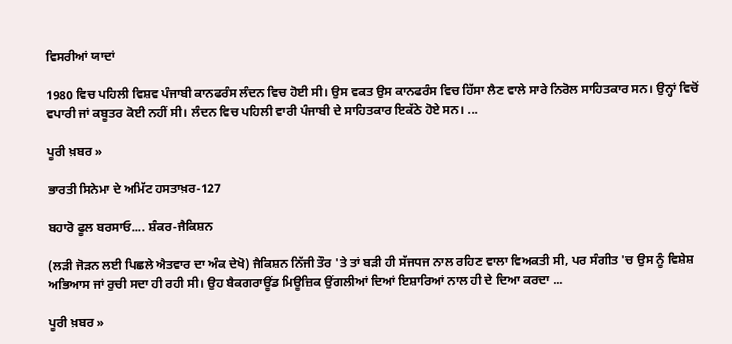ਵਿਸਰੀਆਂ ਯਾਦਾਂ

1980 ਵਿਚ ਪਹਿਲੀ ਵਿਸ਼ਵ ਪੰਜਾਬੀ ਕਾਨਫਰੰਸ ਲੰਦਨ ਵਿਚ ਹੋਈ ਸੀ। ਉਸ ਵਕਤ ਉਸ ਕਾਨਫਰੰਸ ਵਿਚ ਹਿੱਸਾ ਲੈਣ ਵਾਲੇ ਸਾਰੇ ਨਿਰੋਲ ਸਾਹਿਤਕਾਰ ਸਨ। ਉਨ੍ਹਾਂ ਵਿਚੋਂ ਵਪਾਰੀ ਜਾਂ ਕਬੂਤਰ ਕੋਈ ਨਹੀਂ ਸੀ। ਲੰਦਨ ਵਿਚ ਪਹਿਲੀ ਵਾਰੀ ਪੰਜਾਬੀ ਦੇ ਸਾਹਿਤਕਾਰ ਇਕੱਠੇ ਹੋਏ ਸਨ। ...

ਪੂਰੀ ਖ਼ਬਰ »

ਭਾਰਤੀ ਸਿਨੇਮਾ ਦੇ ਅਮਿੱਟ ਹਸਤਾਖ਼ਰ-127

ਬਹਾਰੋ ਫੂਲ ਬਰਸਾਓ.... ਸ਼ੰਕਰ-ਜੈਕਿਸ਼ਨ

(ਲੜੀ ਜੋੜਨ ਲਈ ਪਿਛਲੇ ਐਤਵਾਰ ਦਾ ਅੰਕ ਦੇਖੋ) ਜੈਕਿਸ਼ਨ ਨਿੱਜੀ ਤੌਰ 'ਤੇ ਤਾਂ ਬੜੀ ਹੀ ਸੱਜਧਜ ਨਾਲ ਰਹਿਣ ਵਾਲਾ ਵਿਅਕਤੀ ਸੀ, ਪਰ ਸੰਗੀਤ 'ਚ ਉਸ ਨੂੰ ਵਿਸ਼ੇਸ਼ ਅਭਿਆਸ ਜਾਂ ਰੁਚੀ ਸਦਾ ਹੀ ਰਹੀ ਸੀ। ਉਹ ਬੈਕਗਰਾਊਂਡ ਮਿਊਜ਼ਿਕ ਉਂਗਲੀਆਂ ਦਿਆਂ ਇਸ਼ਾਰਿਆਂ ਨਾਲ ਹੀ ਦੇ ਦਿਆ ਕਰਦਾ ...

ਪੂਰੀ ਖ਼ਬਰ »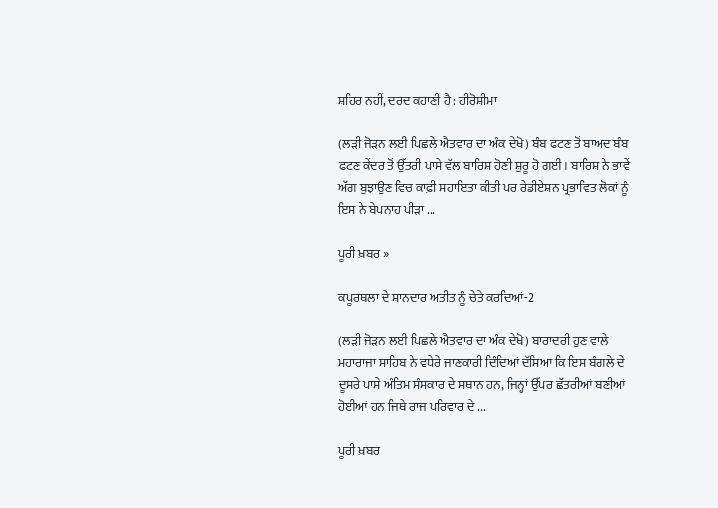ਸ਼ਹਿਰ ਨਹੀਂ, ਦਰਦ ਕਹਾਣੀ ਹੈ : ਹੀਰੋਸ਼ੀਮਾ

(ਲੜੀ ਜੋੜਨ ਲਈ ਪਿਛਲੇ ਐਤਵਾਰ ਦਾ ਅੰਕ ਦੇਖੋ) ਬੰਬ ਫਟਣ ਤੋਂ ਬਾਅਦ ਬੰਬ ਫਟਣ ਕੇਂਦਰ ਤੋਂ ਉੱਤਰੀ ਪਾਸੇ ਵੱਲ ਬਾਰਿਸ਼ ਹੋਣੀ ਸ਼ੁਰੂ ਹੋ ਗਈ। ਬਾਰਿਸ਼ ਨੇ ਭਾਵੇਂ ਅੱਗ ਬੁਝਾਉਣ ਵਿਚ ਕਾਫ਼ੀ ਸਹਾਇਤਾ ਕੀਤੀ ਪਰ ਰੇਡੀਏਸ਼ਨ ਪ੍ਰਭਾਵਿਤ ਲੋਕਾਂ ਨੂੰ ਇਸ ਨੇ ਬੇਪਨਾਹ ਪੀੜਾ ...

ਪੂਰੀ ਖ਼ਬਰ »

ਕਪੂਰਥਲਾ ਦੇ ਸ਼ਾਨਦਾਰ ਅਤੀਤ ਨੂੰ ਚੇਤੇ ਕਰਦਿਆਂ-2

(ਲੜੀ ਜੋੜਨ ਲਈ ਪਿਛਲੇ ਐਤਵਾਰ ਦਾ ਅੰਕ ਦੇਖੋ) ਬਾਰਾਦਰੀ ਹੁਣ ਵਾਲੇ ਮਹਾਰਾਜਾ ਸਾਹਿਬ ਨੇ ਵਧੇਰੇ ਜਾਣਕਾਰੀ ਦਿੰਦਿਆਂ ਦੱਸਿਆ ਕਿ ਇਸ ਬੰਗਲੇ ਦੇ ਦੂਸਰੇ ਪਾਸੇ ਅੰਤਿਮ ਸੰਸਕਾਰ ਦੇ ਸਥਾਨ ਹਨ, ਜਿਨ੍ਹਾਂ ਉੱਪਰ ਛੱਤਰੀਆਂ ਬਣੀਆਂ ਹੋਈਆਂ ਹਨ ਜਿਥੇ ਰਾਜ ਪਰਿਵਾਰ ਦੇ ...

ਪੂਰੀ ਖ਼ਬਰ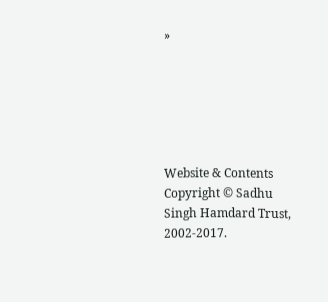»






Website & Contents Copyright © Sadhu Singh Hamdard Trust, 2002-2017.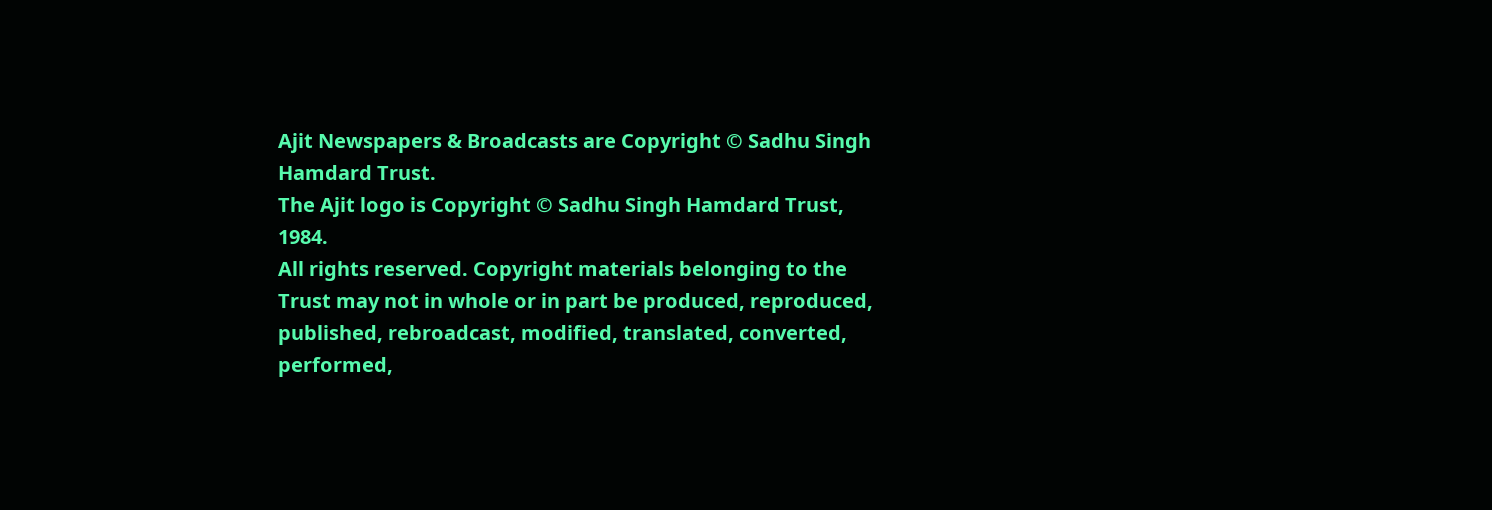Ajit Newspapers & Broadcasts are Copyright © Sadhu Singh Hamdard Trust.
The Ajit logo is Copyright © Sadhu Singh Hamdard Trust, 1984.
All rights reserved. Copyright materials belonging to the Trust may not in whole or in part be produced, reproduced, published, rebroadcast, modified, translated, converted, performed,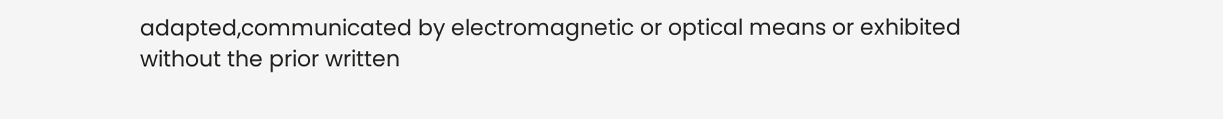adapted,communicated by electromagnetic or optical means or exhibited without the prior written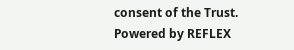consent of the Trust. Powered by REFLEX